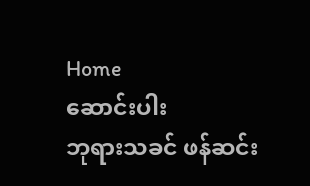Home
ဆောင်းပါး
ဘုရားသခင် ဖန်ဆင်း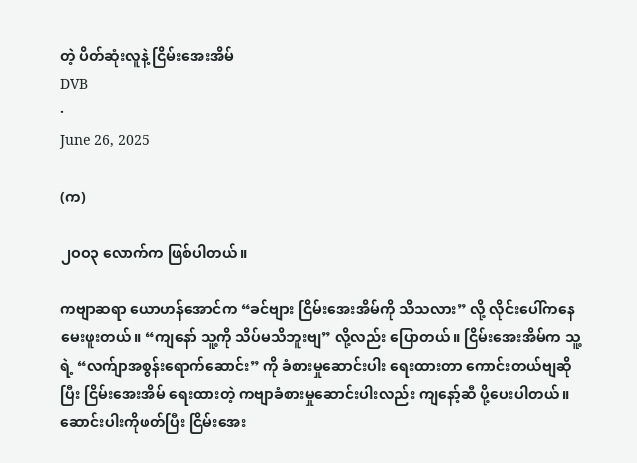တဲ့ ပိတ်ဆုံးလူနဲ့ ငြိမ်းအေးအိမ်
DVB
·
June 26, 2025

(က)

၂ဝဝ၃ လောက်က ဖြစ်ပါတယ်။

ကဗျာဆရာ ယောဟန်အောင်က “ခင်ဗျား ငြိမ်းအေးအိမ်ကို သိသလား” လို့ လိုင်းပေါ်ကနေ မေးဖူးတယ်။ “ကျနော် သူ့ကို သိပ်မသိဘူးဗျ” လို့လည်း ပြောတယ်။ ငြိမ်းအေးအိမ်က သူ့ရဲ့ “လက်ျာအစွန်းရောက်ဆောင်း” ကို ခံစားမှုဆောင်းပါး ရေးထားတာ ကောင်းတယ်ဗျဆိုပြီး ငြိမ်းအေးအိမ် ရေးထားတဲ့ ကဗျာခံစားမှုဆောင်းပါးလည်း ကျနော့်ဆီ ပို့ပေးပါတယ်။ ဆောင်းပါးကိုဖတ်ပြီး ငြိမ်းအေး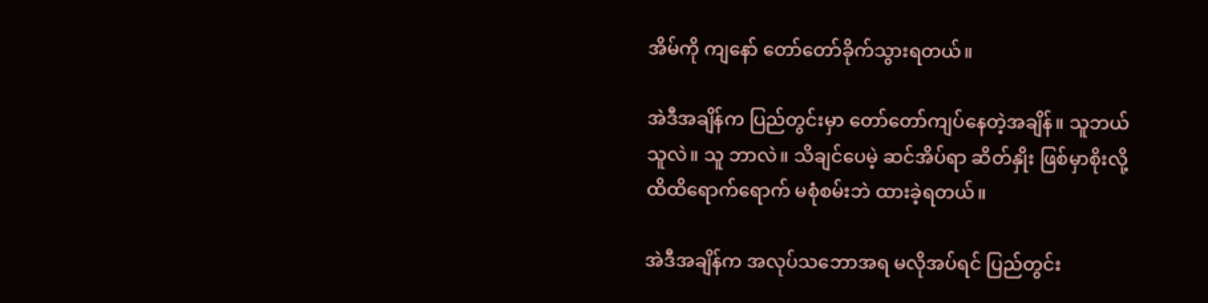အိမ်ကို ကျနော် တော်တော်ခိုက်သွားရတယ်။

အဲဒီအချိန်က ပြည်တွင်းမှာ တော်တော်ကျပ်နေတဲ့အချိန်။ သူဘယ်သူလဲ။ သူ ဘာလဲ။ သိချင်ပေမဲ့ ဆင်အိပ်ရာ ဆိတ်နှိုး ဖြစ်မှာစိုးလို့ ထိထိရောက်ရောက် မစုံစမ်းဘဲ ထားခဲ့ရတယ်။

အဲဒီအချိန်က အလုပ်သဘောအရ မလိုအပ်ရင် ပြည်တွင်း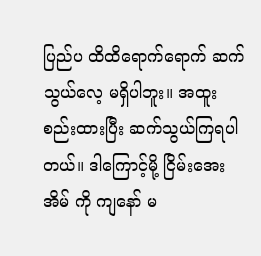ပြည်ပ ထိထိရောက်ရောက် ဆက်သွယ်လေ့ မရှိပါဘူး။ အထူးစည်းထားပြီး ဆက်သွယ်ကြရပါတယ်။ ဒါကြောင့်မို့ ငြိမ်းအေးအိမ် ကို ကျနော် မ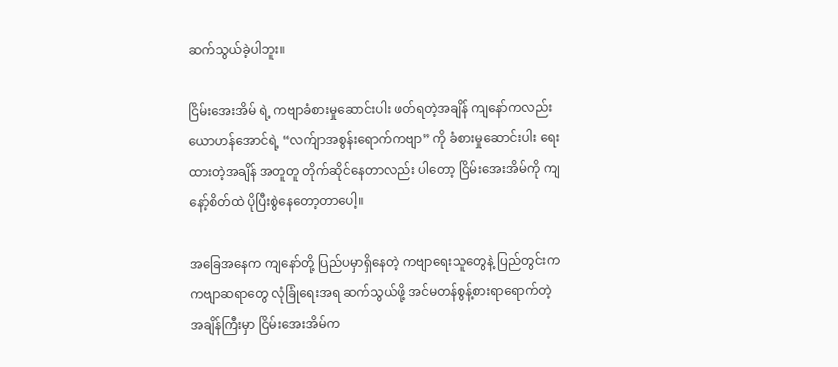ဆက်သွယ်ခဲ့ပါဘူး။

ငြိမ်းအေးအိမ် ရဲ့ ကဗျာခံစားမှုဆောင်းပါး ဖတ်ရတဲ့အချိန် ကျနော်ကလည်း ယောဟန်အောင်ရဲ့ “လက်ျာအစွန်းရောက်ကဗျာ” ကို ခံစားမှုဆောင်းပါး ရေးထားတဲ့အချိန် အတူတူ တိုက်ဆိုင်နေတာလည်း ပါတော့ ငြိမ်းအေးအိမ်ကို ကျနော့်စိတ်ထဲ ပိုပြီးစွဲနေတော့တာပေါ့။

အခြေအနေက ကျနော်တို့ ပြည်ပမှာရှိနေတဲ့ ကဗျာရေးသူတွေနဲ့ ပြည်တွင်းက ကဗျာဆရာတွေ လုံခြုံရေးအရ ဆက်သွယ်ဖို့ အင်မတန်စွန့်စားရာရောက်တဲ့ အချိန်ကြီးမှာ ငြိမ်းအေးအိမ်က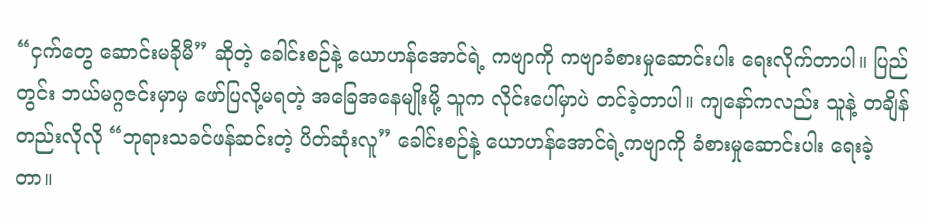“ငှက်တွေ ဆောင်းမခိုမီ” ဆိုတဲ့ ခေါင်းစဉ်နဲ့ ယောဟန်အောင်ရဲ့ ကဗျာကို ကဗျာခံစားမှုဆောင်းပါး ရေးလိုက်တာပါ။ ပြည်တွင်း ဘယ်မဂ္ဂဇင်းမှာမှ ဖော်ပြလို့မရတဲ့ အခြေအနေမျိုးမို့ သူက လိုင်းပေါ်မှာပဲ တင်ခဲ့တာပါ။ ကျနော်ကလည်း သူနဲ့ တချိန်တည်းလိုလို “ဘုရားသခင်ဖန်ဆင်းတဲ့ ပိတ်ဆုံးလူ” ခေါင်းစဉ်နဲ့ ယောဟန်အောင်ရဲ့ကဗျာကို ခံစားမှုဆောင်းပါး ရေးခဲ့တာ။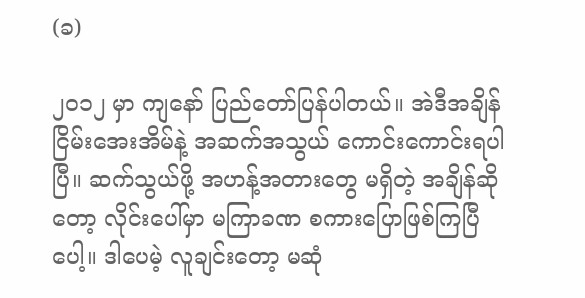(ခ)

၂၀၁၂ မှာ ကျနော် ပြည်တော်ပြန်ပါတယ်။ အဲဒီအချိန် ငြိမ်းအေးအိမ်နဲ့ အဆက်အသွယ် ကောင်းကောင်းရပါပြီ။ ဆက်သွယ်ဖို့ အဟန့်အတားတွေ မရှိတဲ့ အချိန်ဆိုတော့ လိုင်းပေါ်မှာ မကြာခဏ စကားပြောဖြစ်ကြပြီပေါ့။ ဒါပေမဲ့ လူချင်းတော့ မဆုံ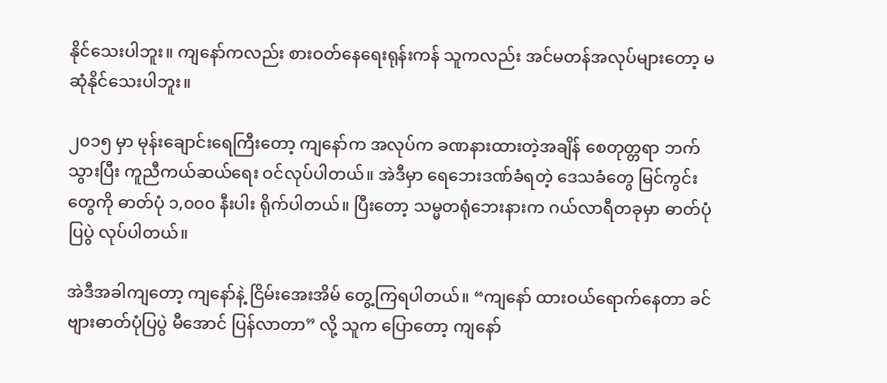နိုင်သေးပါဘူး။ ကျနော်ကလည်း စားဝတ်နေရေးရုန်းကန် သူကလည်း အင်မတန်အလုပ်များတော့ မဆုံနိုင်သေးပါဘူး။

၂၀၁၅ မှာ မုန်းချောင်းရေကြီးတော့ ကျနော်က အလုပ်က ခဏနားထားတဲ့အချိန် စေတုတ္တရာ ဘက်သွားပြီး ကူညီကယ်ဆယ်ရေး ဝင်လုပ်ပါတယ်။ အဲဒီမှာ ရေဘေးဒဏ်ခံရတဲ့ ဒေသခံတွေ မြင်ကွင်းတွေကို ဓာတ်ပုံ ၁,၀၀၀ နီးပါး ရိုက်ပါတယ်။ ပြီးတော့ သမ္မတရုံဘေးနားက ဂယ်လာရီတခုမှာ ဓာတ်ပုံပြပွဲ လုပ်ပါတယ်။

အဲဒီအခါကျတော့ ကျနော်နဲ့ ငြိမ်းအေးအိမ် တွေ့ကြရပါတယ်။ “ကျနော် ထားဝယ်ရောက်နေတာ ခင်ဗျားဓာတ်ပုံပြပွဲ မီအောင် ပြန်လာတာ” လို့ သူက ပြောတော့ ကျနော်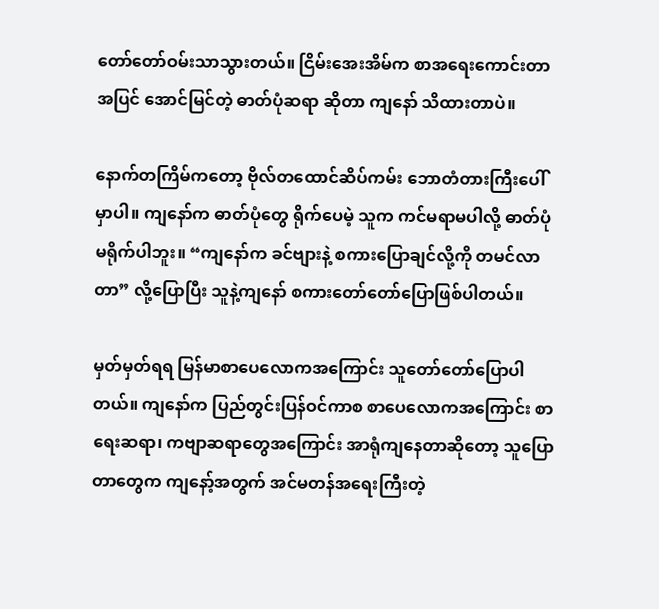တော်တော်ဝမ်းသာသွားတယ်။ ငြိမ်းအေးအိမ်က စာအရေးကောင်းတာအပြင် အောင်မြင်တဲ့ ဓာတ်ပုံဆရာ ဆိုတာ ကျနော် သိထားတာပဲ။

နောက်တကြိမ်ကတော့ ဗိုလ်တထောင်ဆိပ်ကမ်း ဘောတံတားကြီးပေါ်မှာပါ။ ကျနော်က ဓာတ်ပုံတွေ ရိုက်ပေမဲ့ သူက ကင်မရာမပါလို့ ဓာတ်ပုံမရိုက်ပါဘူး။ “ကျနော်က ခင်ဗျားနဲ့ စကားပြောချင်လို့ကို တမင်လာတာ” လို့ပြောပြီး သူနဲ့ကျနော် စကားတော်တော်ပြောဖြစ်ပါတယ်။

မှတ်မှတ်ရရ မြန်မာစာပေလောကအကြောင်း သူတော်တော်ပြောပါတယ်။ ကျနော်က ပြည်တွင်းပြန်ဝင်ကာစ စာပေလောကအကြောင်း စာရေးဆရာ၊ ကဗျာဆရာတွေအကြောင်း အာရုံကျနေတာဆိုတော့ သူပြောတာတွေက ကျနော့်အတွက် အင်မတန်အရေးကြီးတဲ့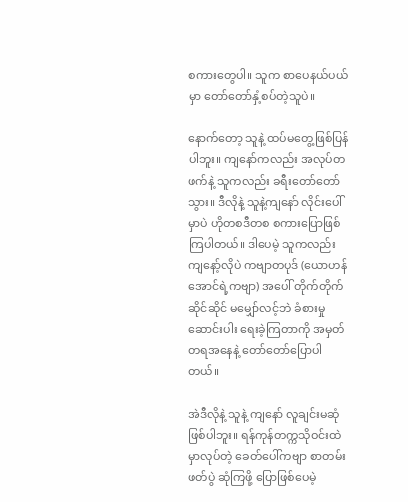စကားတွေပါ။ သူက စာပေနယ်ပယ်မှာ တော်တော်နှံ့စပ်တဲ့သူပဲ။

နောက်တော့ သူနဲ့ ထပ်မတွေ့ဖြစ်ပြန်ပါဘူး။ ကျနော်ကလည်း အလုပ်တဖက်နဲ့ သူကလည်း ခရီးတော်တော်သွား။ ဒီလိုနဲ့ သူနဲ့ကျနော် လိုင်းပေါ်မှာပဲ ဟိုတစဒီတစ စကားပြောဖြစ်ကြပါတယ်။ ဒါပေမဲ့ သူကလည်း ကျနော့်လိုပဲ ကဗျာတပုဒ် (ယောဟန်အောင်ရဲ့ကဗျာ) အပေါ် တိုက်တိုက်ဆိုင်ဆိုင် မမျှော်လင့်ဘဲ ခံစားမှုဆောင်းပါး ရေးခဲ့ကြတာကို အမှတ်တရအနေနဲ့ တော်တော်ပြောပါတယ်။

အဲဒီလိုနဲ့ သူနဲ့ ကျနော် လူချင်းမဆုံဖြစ်ပါဘူး။ ရန်ကုန်တက္ကသိုဝင်းထဲမှာလုပ်တဲ့ ခေတ်ပေါ်ကဗျာ စာတမ်းဖတ်ပွဲ ဆုံကြဖို့ ပြောဖြစ်ပေမဲ့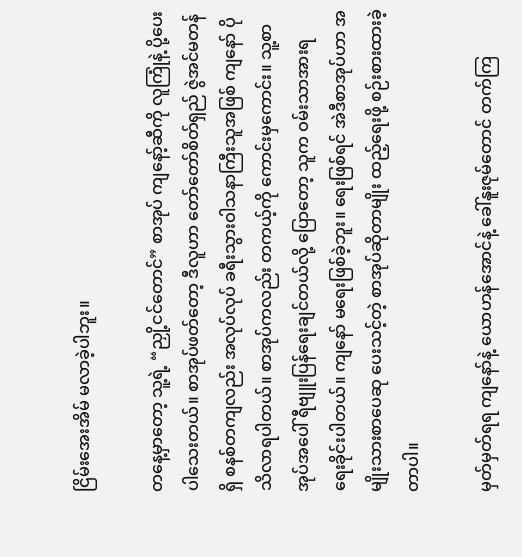ငြိမ်းအေးအိမ် မလာခဲ့ပါဘူး။

တနေ့မှာတော့ သူ့ရဲ့ “ညှို့ငင်တောင်” စာအုပ် ကျနော့်ဆီကို လူကြုံနဲ့ ပို့ပေးပါသေးတယ်။ စာအုပ်ဖတ်တော့ ဒီလူဟာ တော်တော်စိတ်ရှည် ဇွဲအင်မတန်ရှိ စနစ်တကျလည်း အလုပ်လုပ် ခရီးသွားဝါသနာကြီးသူအဖြစ် ကျနော် ပိုသိလာရပါတယ်။ စာအုပ်ကလည်း တကယ့်ကို ကောင်းမှကောင်း။ သူ့စာအုပ်အပေါ် ရီဗျူးပြန်ရေးချင်တယ်လို့ ပြောတော့ သူက ဝမ်းသာအားရ ရေးခိုင်းပါတယ်။ ကျနော် မရေးဖြစ်ခဲ့ဘူး။ ရေးဖြစ်ရင် အဲဒီစာအုပ်ဟာ အမျိုးသားစာပေဆု ပေးသင့်တဲ့ စာအုပ်ဆိုတာမျိုး ထည့်ရေးဖို့ စဉ်းစားထားခဲ့တာပါ။

မှတ်မှတ်ရရ ကျနော်နဲ့ ယောဟန်အောင်နဲ့ ခေါ်နူးဇုမ်တောင် တက်ကြ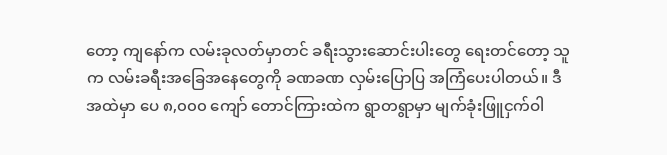တော့ ကျနော်က လမ်းခုလတ်မှာတင် ခရီးသွားဆောင်းပါးတွေ ရေးတင်တော့ သူက လမ်းခရီးအခြေအနေတွေကို ခဏခဏ လှမ်းပြောပြ အကြံပေးပါတယ်။ ဒီအထဲမှာ ပေ ၈,၀၀၀ ကျော် တောင်ကြားထဲက ရွာတရွာမှာ မျက်ခုံးဖြူငှက်ဝါ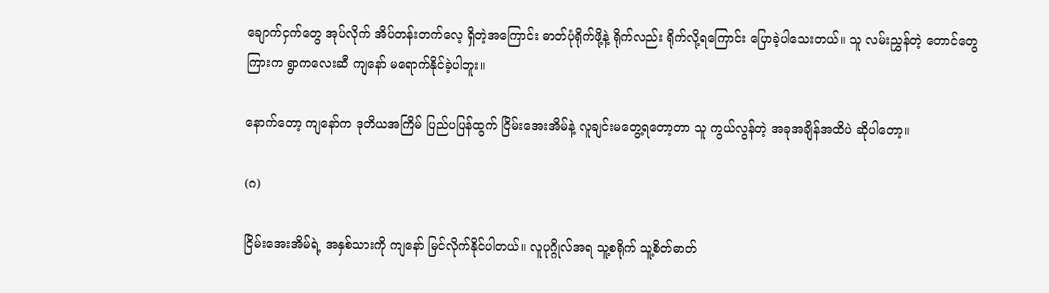ချောက်ငှက်တွေ အုပ်လိုက် အိပ်တန်းတက်လေ့ ရှိတဲ့အကြောင်း ဓာတ်ပုံရိုက်ဖို့နဲ့ ရိုက်လည်း ရိုက်လို့ရကြောင်း ပြောခဲ့ပါသေးတယ်။ သူ လမ်းညွှန်တဲ့ တောင်တွေကြားက ရွာကလေးဆီ ကျနော် မရောက်နိုင်ခဲ့ပါဘူး။

နောက်တော့ ကျနော်က ဒုတိယအကြိမ် ပြည်ပပြန်ထွက် ငြိမ်းအေးအိမ်နဲ့ လူချင်းမတွေ့ရတော့တာ သူ ကွယ်လွန်တဲ့ အခုအချိန်အထိပဲ ဆိုပါတော့။

(ဂ)

ငြိမ်းအေးအိမ်ရဲ့ အနှစ်သားကို ကျနော် မြင်လိုက်နိုင်ပါတယ်။ လူပုဂ္ဂိုလ်အရ သူ့စရိုက် သူ့စိတ်ဓာတ်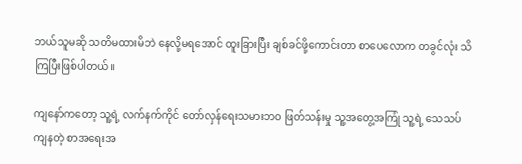ဘယ်သူမဆို သတိမထားမိဘဲ နေလို့မရအောင် ထူးခြားပြီး ချစ်ခင်ဖို့ကောင်းတာ စာပေလောက တခွင်လုံး သိကြပြီးဖြစ်ပါတယ်။

ကျနော်ကတော့ သူ့ရဲ့ လက်နက်ကိုင် တော်လှန်ရေးသမားဘဝ ဖြတ်သန်းမှု သူ့အတွေ့အကြုံ သူ့ရဲ့ သေသပ်ကျနတဲ့ စာအရေးအ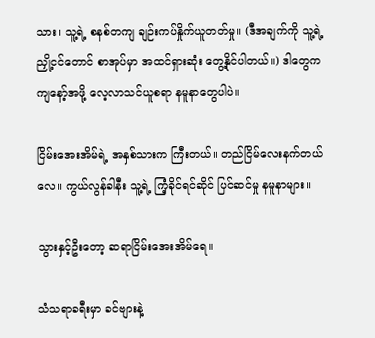သား၊ သူ့ရဲ့ စနစ်တကျ ချဉ်းကပ်နှိုက်ယူတတ်မှု။ (ဒီအချက်ကို သူ့ရဲ့ ညှို့ငင်တောင် စာအုပ်မှာ အထင်ရှားဆုံး တွေ့နိုင်ပါတယ်။) ဒါတွေက ကျနော့်အဖို့ လေ့လာသင်ယူစရာ နမူနာတွေပါပဲ။

ငြိမ်းအေးအိမ်ရဲ့ အနှစ်သားက ကြီးတယ်။ တည်ငြိမ်လေးနက်တယ်လေ။ ကွယ်လွန်ခါနီး သူ့ရဲ့ ကြံ့ခိုင်ရင်ဆိုင် ပြင်ဆင်မှု နမူနာများ။

သွားနှင့်ဦးတော့ ဆရာငြိမ်းအေးအိမ်ရေ။

သံသရာခရီးမှာ ခင်ဗျားနဲ့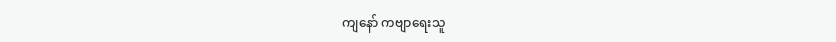ကျနော် ကဗျာရေးသူ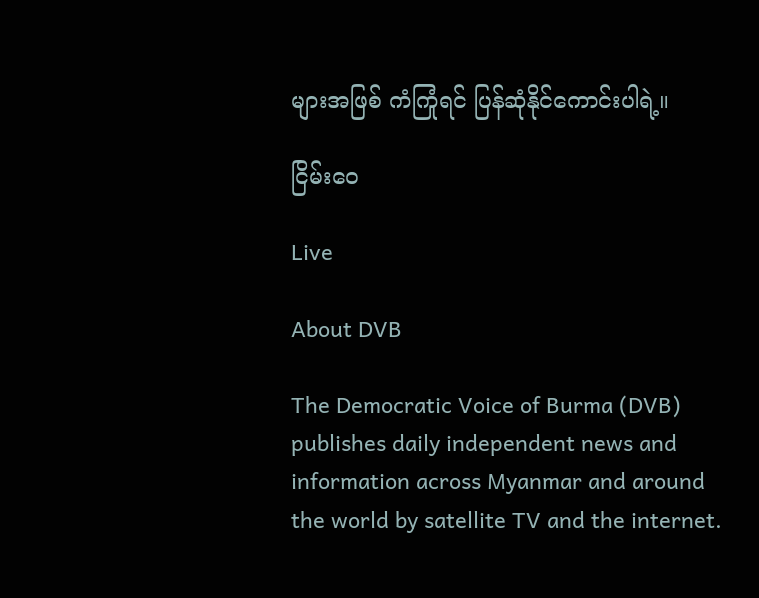များအဖြစ် ကံကြုံရင် ပြန်ဆုံနိုင်ကောင်းပါရဲ့။

ငြိမ်းဝေ

Live

About DVB

The Democratic Voice of Burma (DVB) publishes daily independent news and information across Myanmar and around the world by satellite TV and the internet.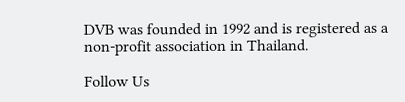DVB was founded in 1992 and is registered as a non-profit association in Thailand.

Follow Us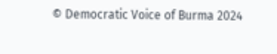© Democratic Voice of Burma 2024